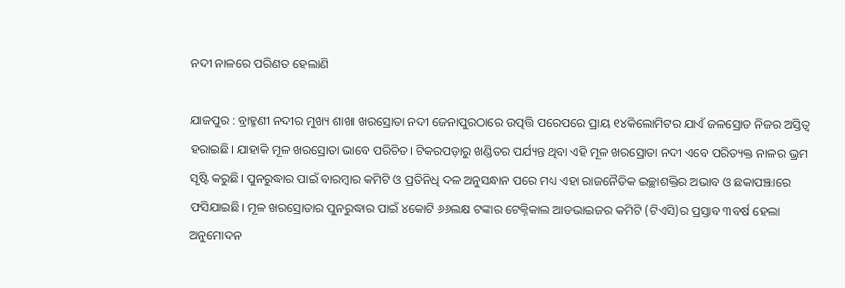ନଦୀ ନାଳରେ ପରିଣତ ହେଲାଣି

ଯାଜପୁର : ବ୍ରାହ୍ମଣୀ ନଦୀର ମୁଖ୍ୟ ଶାଖା ଖର‌ସ୍ରୋତା ନଦୀ ଜେନାପୁରଠାରେ ଉତ୍ପତ୍ତି ପରେପରେ ପ୍ରାୟ ୧୪କିଲୋମିଟର ଯାଏଁ ଜଳସ୍ରୋତ ନିଜର ଅସ୍ତିତ୍ବ ହରାଇଛି। ଯାହାକି ମୂଳ ଖରସ୍ରୋତା ଭାବେ ପରିଚିତ। ଟିକରପଡ଼ାରୁ ଖଣ୍ଡିତର ପର୍ଯ୍ୟନ୍ତ ଥିବା ଏହି ମୂଳ ଖରସ୍ରୋତା ନଦୀ ଏବେ ପରିତ୍ୟକ୍ତ ନାଳର ଭ୍ରମ ସୃଷ୍ଟି କରୁଛି। ପୁନରୁଦ୍ଧାର ପାଇଁ ବାରମ୍ବାର କମିଟି ଓ ପ୍ରତିନିଧି ଦଳ ଅନୁସନ୍ଧାନ ପରେ ମଧ୍ୟ ଏହା ରାଜନୈତିକ ଇଚ୍ଛାଶକ୍ତିର ଅଭାବ ଓ ଛକାପଞ୍ଝାରେ ଫସିଯାଇଛି। ମୂଳ ଖରସ୍ରୋତାର ପୁନରୁଦ୍ଧାର ପାଇଁ ୪କୋଟି ୬୬ଲକ୍ଷ ଟଙ୍କାର ଟେକ୍ନିକାଲ ଆଡଭାଇଜର କମିଟି (ଟିଏସି)ର ପ୍ରସ୍ତାବ ୩ବର୍ଷ ହେଲା ଅନୁମୋଦନ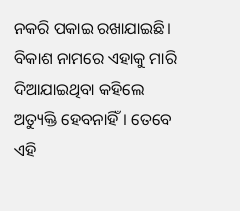ନକରି ପକାଇ ରଖାଯାଇଛି। ବିକାଶ ନାମରେ ଏହାକୁ ମାରି ଦିଆଯାଇଥିବା କହିଲେ ଅତ୍ୟୁକ୍ତି ହେବନାହିଁ। ତେବେ ଏହି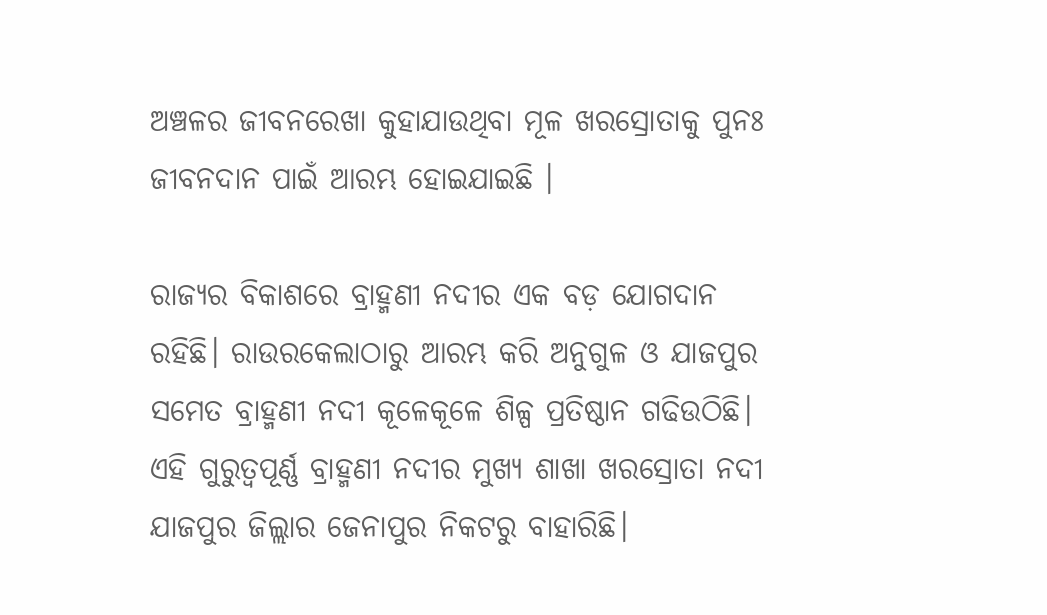ଅଞ୍ଚଳର ଜୀବନରେଖା କୁହାଯାଉଥିବା ମୂଳ ଖରସ୍ରୋତାକୁ ପୁନଃ ଜୀବନଦାନ ପାଇଁ ଆରମ୍ଭ ହୋଇଯାଇଛି ।

ରାଜ୍ୟର ବିକାଶରେ ବ୍ରାହ୍ମଣୀ ନଦୀର ଏକ ବଡ଼ ଯୋଗଦାନ ରହିଛି। ରାଉରକେଲାଠାରୁ ଆରମ୍ଭ କରି ଅନୁଗୁଳ ଓ ଯାଜପୁର ସମେତ ବ୍ରାହ୍ମଣୀ ନଦୀ କୂଳେକୂଳେ ଶିଳ୍ପ ପ୍ରତିଷ୍ଠାନ ଗଢିଉଠିଛି। ଏହି ଗୁରୁତ୍ବପୂର୍ଣ୍ଣ ବ୍ରାହ୍ମଣୀ ନଦୀର ମୁଖ୍ୟ ଶାଖା ‌ଖରସ୍ରୋତା ନଦୀ ଯାଜପୁର ଜିଲ୍ଲାର ଜେନାପୁର ନିକଟରୁ ବାହାରିଛି।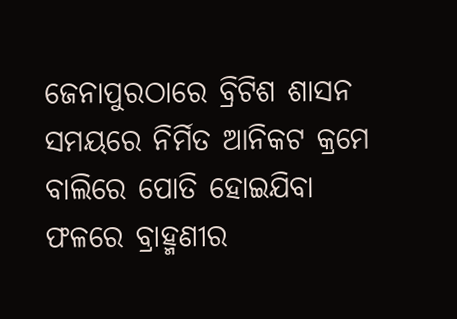ଜେନାପୁରଠାରେ ବ୍ରିଟିଶ ଶାସନ ସମୟରେ ନିର୍ମିତ ଆନିକଟ କ୍ରମେ ବାଲିରେ ପୋତି ହୋଇଯିବା ଫଳରେ ବ୍ରାହ୍ମଣୀର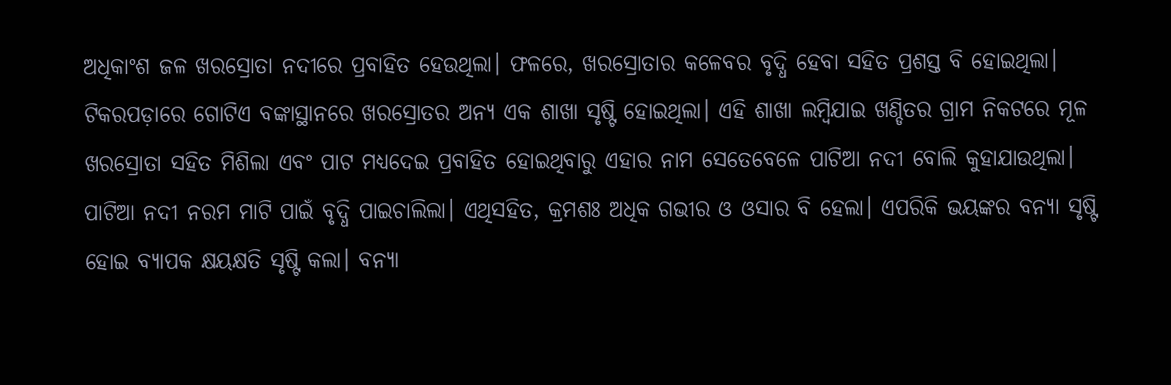ଅଧିକାଂଶ ଜଳ ଖରସ୍ରୋତା ନଦୀରେ ପ୍ରବାହିତ ହେଉଥିଲା। ଫଳରେ, ଖରସ୍ରୋତାର କଳେବର ବୃଦ୍ଧି ‌ହେବା ସହିତ ପ୍ରଶସ୍ତ ବି ହୋଇଥିଲା। ଟିକରପଡ଼ାରେ ଗୋଟିଏ ବଙ୍କାସ୍ଥାନରେ ଖରସ୍ରୋତର ଅନ୍ୟ ଏକ ଶାଖା ସୃଷ୍ଟି ହୋଇଥିଲା। ଏହି ଶାଖା ଲମ୍ବିଯାଇ ଖଣ୍ଡିତର ଗ୍ରାମ ନିକଟରେ ମୂଳ ଖରସ୍ରୋତା ସହିତ ମିଶିଲା ଏବଂ ପାଟ ମଧ୍ୟଦେଇ ପ୍ରବାହିତ ହୋଇଥିବାରୁ ଏହାର ନାମ ସେତେବେଳେ ପାଟିଆ ନଦୀ ବୋଲି କୁହାଯାଉଥିଲା। ପାଟିଆ ନଦୀ ନରମ ମାଟି ପାଇଁ ବୃଦ୍ଧି ପାଇଚାଲିଲା। ଏଥିସହିତ, କ୍ରମଶଃ ଅଧିକ ଗଭୀର ଓ ଓସାର ବି ହେଲା। ଏପରିକି ଭୟଙ୍କର ବନ୍ୟା ସୃଷ୍ଟି ହୋଇ ବ୍ୟାପକ କ୍ଷୟକ୍ଷତି ସୃଷ୍ଟି କଲା। ବନ୍ୟା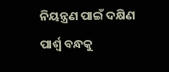ନିୟନ୍ତ୍ରଣ ପାଇଁ ଦକ୍ଷିଣ ପାର୍ଶ୍ବ ବନ୍ଧକୁ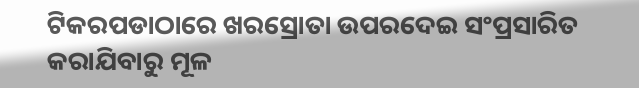ଟିକରପଡାଠାରେ ଖରସ୍ରୋତା ଉପରଦେଇ ସଂପ୍ରସାରିତ କରାଯିବାରୁ ମୂଳ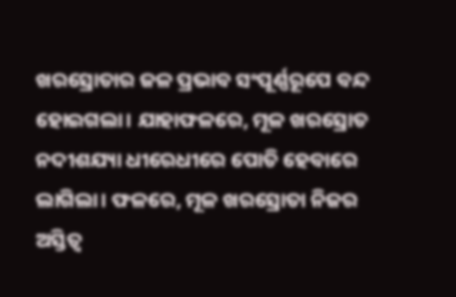ଖରସ୍ରୋତାର ଜଳ ପ୍ରଭାବ ସଂପୂର୍ଣ୍ଣରୂପେ ବନ୍ଦ ହୋଇଗଲା। ଯାହାଫଳରେ, ମୂଳ ଖରସ୍ରୋତ ନଦୀଶଯ୍ୟା ଧୀରେଧୀରେ ପୋତି ହେବାରେ ଲାଗିଲା। ଫଳରେ, ମୂଳ ଖରସ୍ରୋତା ନିଜର ଅସ୍ତିତ୍ବ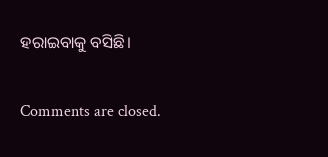ହରାଇବାକୁ ବସିଛି।

Comments are closed.